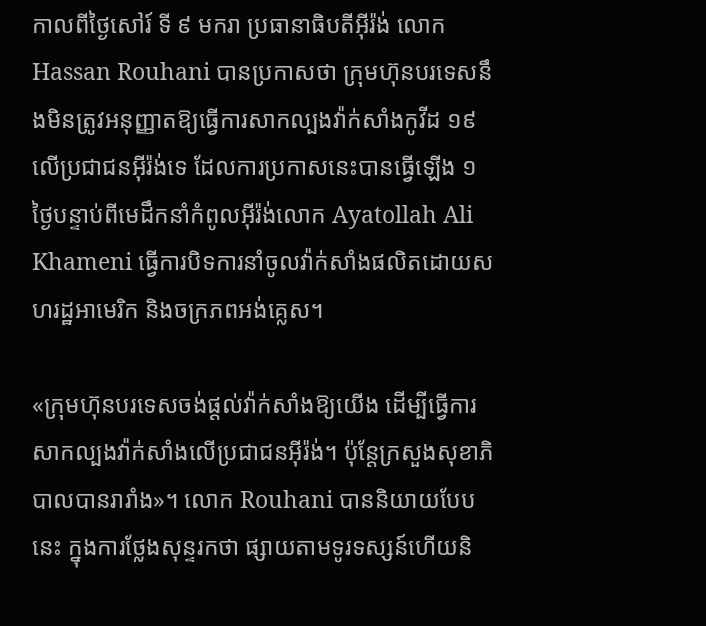កាលពីថ្ងៃសៅរ៍ ទី ៩ មករា ប្រធានាធិបតីអ៊ីរ៉ង់ លោក Hassan Rouhani បានប្រកាសថា ក្រុមហ៊ុនបរទេសនឹងមិនត្រូវអនុញ្ញាតឱ្យធ្វើការសាកល្បងវ៉ាក់សាំងកូវីដ ១៩ លើប្រជាជនអ៊ីរ៉ង់ទេ ដែលការប្រកាសនេះបានធ្វើឡើង ១ ថ្ងៃបន្ទាប់ពីមេដឹកនាំកំពូលអ៊ីរ៉ង់លោក Ayatollah Ali Khameni ធ្វើការបិទការនាំចូលវ៉ាក់សាំងផលិតដោយសហរដ្ឋអាមេរិក និងចក្រភពអង់គ្លេស។

«ក្រុមហ៊ុនបរទេសចង់ផ្ដល់វ៉ាក់សាំងឱ្យយើង ដើម្បីធ្វើការសាកល្បងវ៉ាក់សាំងលើប្រជាជនអ៊ីរ៉ង់។ ប៉ុន្តែក្រសួងសុខាភិបាលបានរារាំង»។ លោក Rouhani បាននិយាយបែបនេះ ក្នុងការថ្លែងសុន្ទរកថា ផ្សាយតាមទូរទស្សន៍ហើយនិ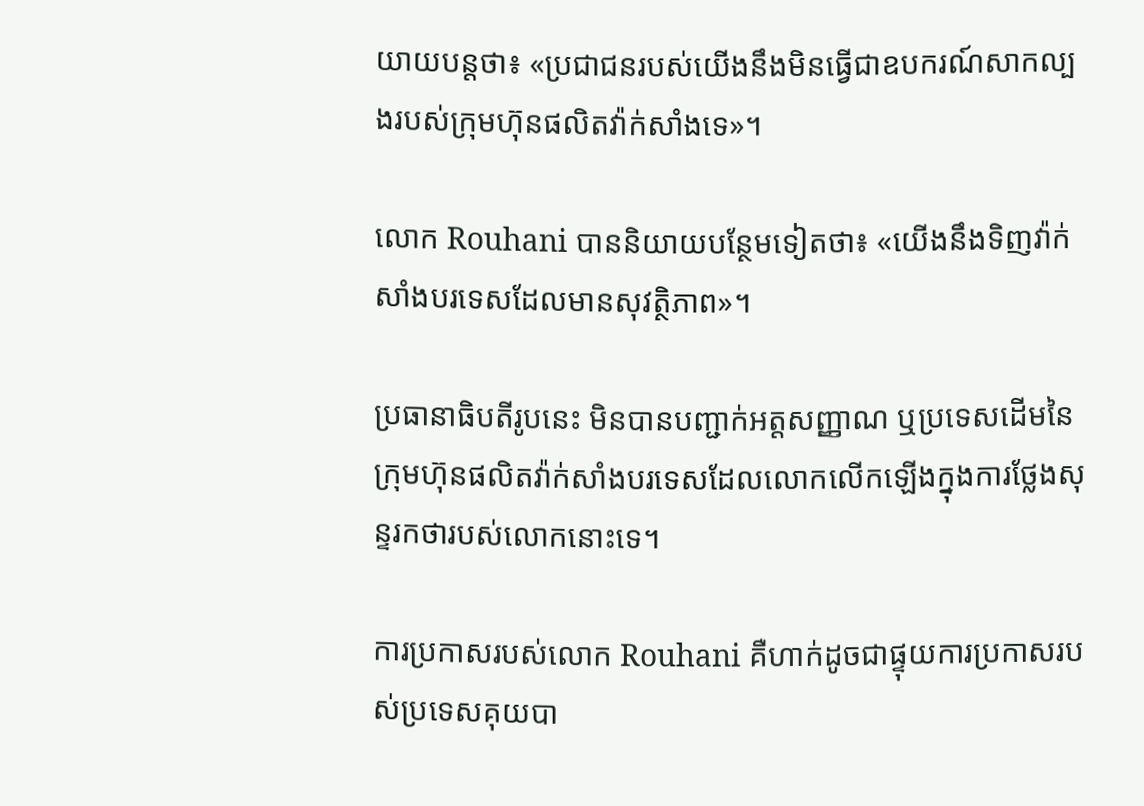យាយបន្តថា៖ «ប្រជាជនរបស់យើងនឹងមិនធ្វើជាឧបករណ៍សាកល្បងរបស់ក្រុមហ៊ុនផលិតវ៉ាក់សាំងទេ»។

លោក Rouhani បាននិយាយបន្ថែមទៀតថា៖ «យើងនឹងទិញវ៉ាក់សាំងបរទេសដែលមានសុវត្ថិភាព»។

ប្រធានាធិបតីរូបនេះ មិនបានបញ្ជាក់អត្តសញ្ញាណ ឬប្រទេសដើមនៃក្រុមហ៊ុនផលិតវ៉ាក់សាំងបរទេសដែលលោកលើកឡើងក្នុងការថ្លែងសុន្ទរកថារបស់លោកនោះទេ។

ការប្រកាសរបស់លោក Rouhani គឺហាក់ដូចជាផ្ទុយការប្រកាសរបស់ប្រទេសគុយបា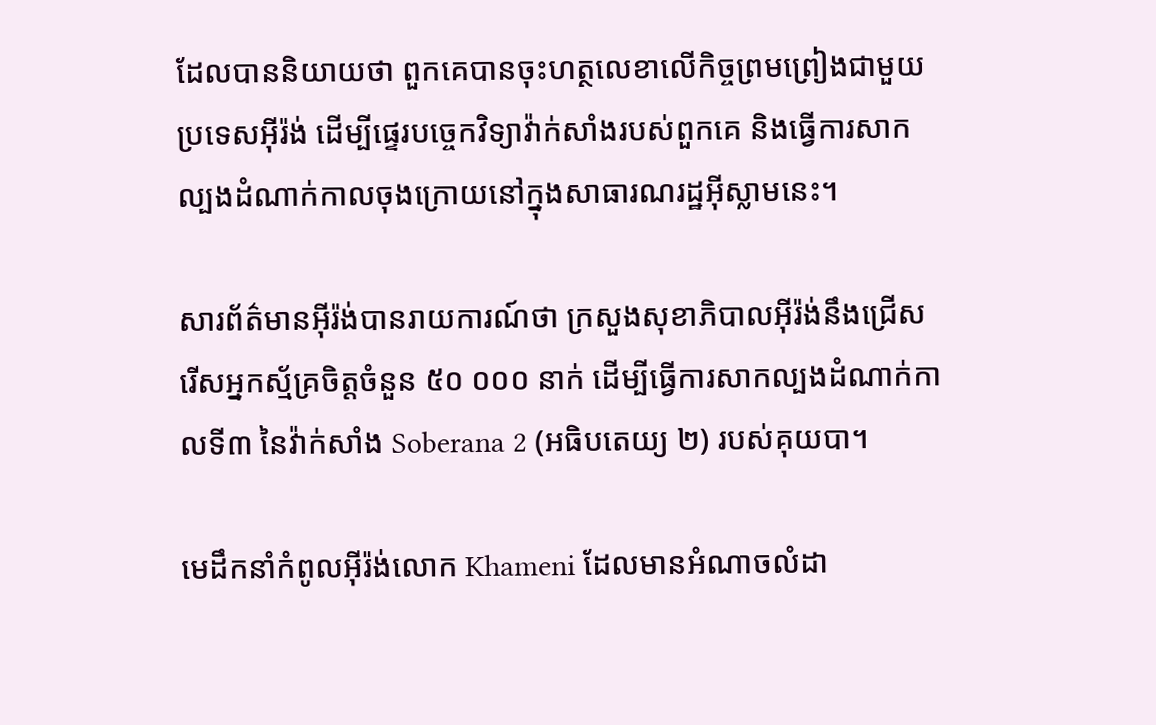ដែលបាននិយាយថា ពួកគេបានចុះហត្ថលេខាលើកិច្ចព្រមព្រៀងជាមួយប្រទេសអ៊ីរ៉ង់ ដើម្បីផ្ទេរបច្ចេកវិទ្យាវ៉ាក់សាំងរបស់ពួកគេ និងធ្វើការសាកល្បងដំណាក់កាលចុងក្រោយនៅក្នុងសាធារណរដ្ឋអ៊ីស្លាមនេះ។

សារព័ត៌មានអ៊ីរ៉ង់បានរាយការណ៍ថា ក្រសួងសុខាភិបាលអ៊ីរ៉ង់នឹងជ្រើសរើសអ្នកស្ម័គ្រចិត្តចំនួន ៥០ ០០០ នាក់ ដើម្បីធ្វើការសាកល្បងដំណាក់កាលទី៣ នៃវ៉ាក់សាំង Soberana 2 (អធិបតេយ្យ ២) របស់គុយបា។

មេដឹកនាំកំពូលអ៊ីរ៉ង់លោក Khameni ដែលមានអំណាចលំដា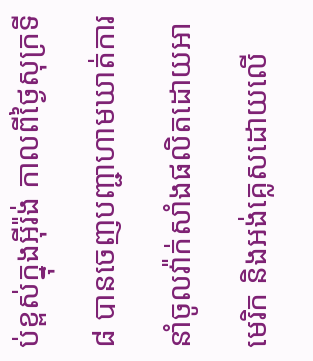ប់ខ្ពស់ក្នុងអ៊ីរ៉ង់ កាលពីថ្ងៃសុក្រទី ៨ បានចេញបញ្ជាហាមឃាត់ការនាំចូលវ៉ាក់សាំងផលិតដោយអាមេរិក និងអង់គ្លេសដោយលើ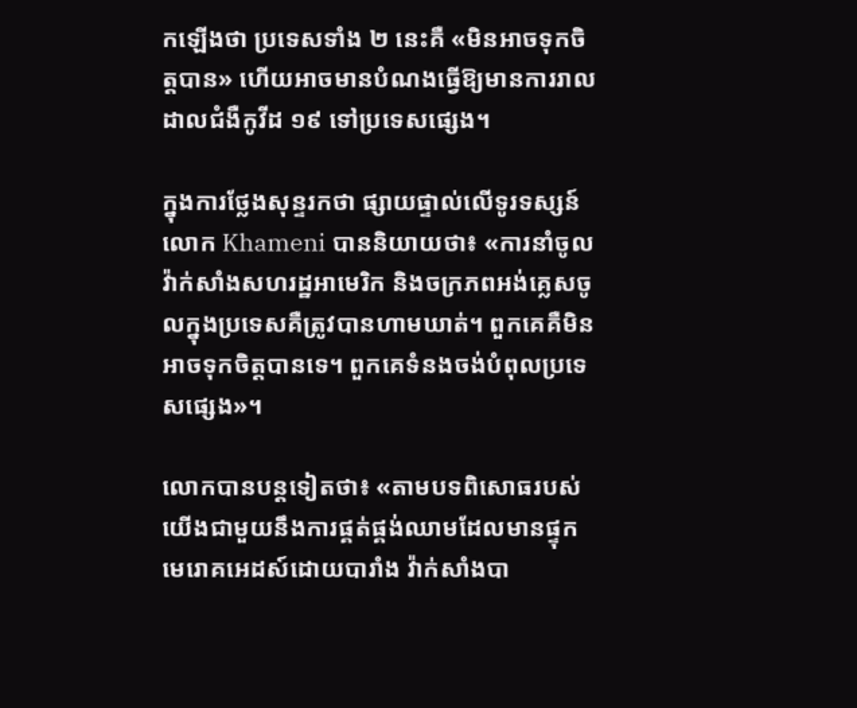កឡើងថា ប្រទេសទាំង ២ នេះគឺ «មិនអាចទុកចិត្តបាន» ហើយអាចមានបំណងធ្វើឱ្យមានការរាលដាលជំងឺកូវីដ ១៩ ទៅប្រទេសផ្សេង។

ក្នុងការថ្លែងសុន្ទរកថា ផ្សាយផ្ទាល់លើទូរទស្សន៍លោក Khameni បាននិយាយថា៖ «ការនាំចូលវ៉ាក់សាំងសហរដ្ឋអាមេរិក និងចក្រភពអង់គ្លេសចូលក្នុងប្រទេសគឺត្រូវបានហាមឃាត់។ ពួកគេគឺមិនអាចទុកចិត្តបានទេ។ ពួកគេទំនងចង់បំពុលប្រទេសផ្សេង»។

លោកបានបន្តទៀតថា៖ «តាមបទពិសោធរបស់យើងជាមួយនឹងការផ្គត់ផ្គង់ឈាមដែលមានផ្ទុកមេរោគអេដស៍ដោយបារាំង វ៉ាក់សាំងបា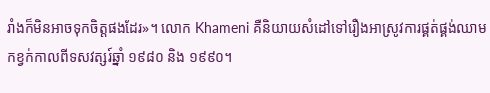រាំងក៏មិនអាចទុកចិត្តផងដែរ»។ លោក Khameni គឺនិយាយសំដៅទៅរឿងអាស្រូវការផ្គត់ផ្គង់ឈាមកខ្វក់កាលពីទសវត្សរ៍ឆ្នាំ ១៩៨០ និង ១៩៩០។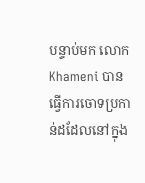បន្ទាប់មក លោក Khameni បានធ្វើការចោទប្រកាន់ដដែលនៅក្នុង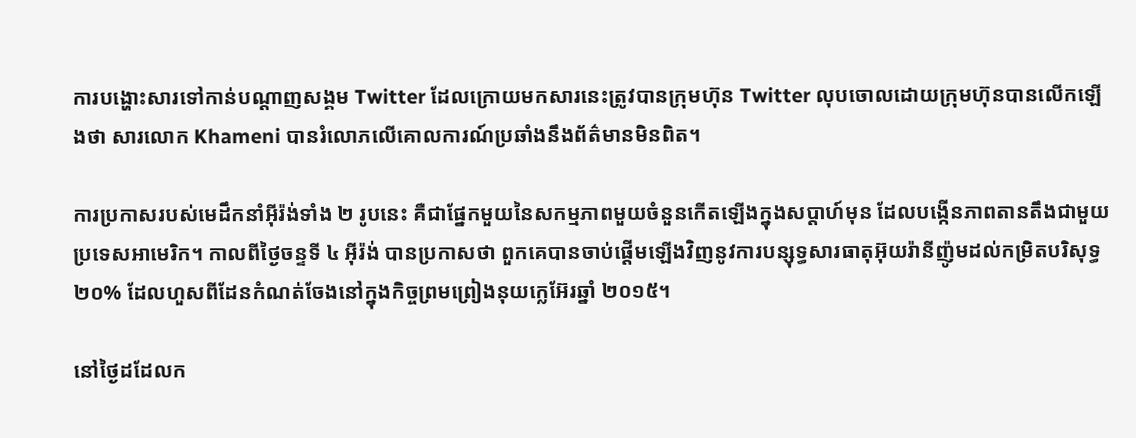ការបង្ហោះសារទៅកាន់បណ្ដាញសង្គម Twitter ដែលក្រោយមកសារនេះត្រូវបានក្រុមហ៊ុន Twitter លុបចោលដោយក្រុមហ៊ុនបានលើកឡើងថា សារលោក Khameni បានរំលោភលើគោលការណ៍ប្រឆាំងនឹងព័ត៌មានមិនពិត។

ការប្រកាសរបស់មេដឹកនាំអ៊ីរ៉ង់ទាំង ២ រូបនេះ គឺជាផ្នែកមួយនៃសកម្មភាពមួយចំនួនកើតឡើងក្នុងសប្ដាហ៍មុន ដែលបង្កើនភាពតានតឹងជាមួយប្រទេសអាមេរិក។ កាលពីថ្ងៃចន្ទទី ៤ អ៊ីរ៉ង់ បានប្រកាសថា ពួកគេបានចាប់ផ្ដើមឡើងវិញនូវការបន្សុទ្ធសារធាតុអ៊ុយរ៉ានីញ៉ូមដល់កម្រិតបរិសុទ្ធ ២០% ដែលហួសពីដែនកំណត់ចែងនៅក្នុងកិច្ចព្រមព្រៀងនុយក្លេអ៊ែរឆ្នាំ ២០១៥។

នៅថ្ងៃដដែលក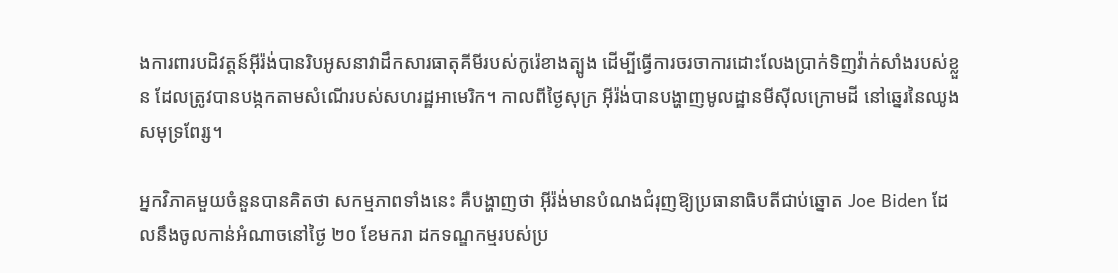ងការពារបដិវត្តន៍អ៊ីរ៉ង់បានរិបអូសនាវាដឹកសារធាតុគីមីរបស់កូរ៉េខាងត្បូង ដើម្បីធ្វើការចរចាការដោះលែងប្រាក់ទិញវ៉ាក់សាំងរបស់ខ្លួន ដែលត្រូវបានបង្កកតាមសំណើរបស់សហរដ្ឋអាមេរិក។ កាលពីថ្ងៃសុក្រ អ៊ីរ៉ង់បានបង្ហាញមូលដ្ឋានមីស៊ីលក្រោមដី នៅឆ្នេរនៃឈូងសមុទ្រពែរ្ស។

អ្នកវិភាគមួយចំនួនបានគិតថា សកម្មភាពទាំងនេះ គឺបង្ហាញថា អ៊ីរ៉ង់មានបំណងជំរុញឱ្យប្រធានាធិបតីជាប់ឆ្នោត Joe Biden ដែលនឹងចូលកាន់អំណាចនៅថ្ងៃ ២០ ខែមករា ដកទណ្ឌកម្មរបស់ប្រ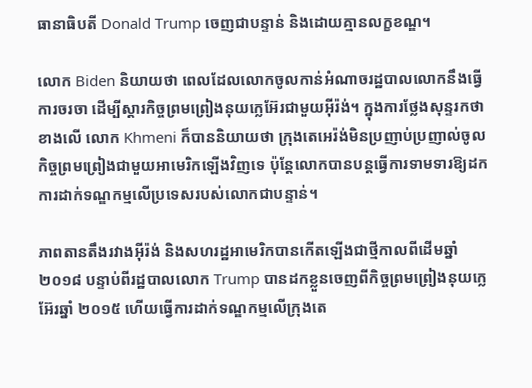ធានាធិបតី Donald Trump ចេញជាបន្ទាន់ និងដោយគ្មានលក្ខខណ្ឌ។

លោក Biden និយាយថា ពេលដែលលោកចូលកាន់អំណាចរដ្ឋបាលលោកនឹងធ្វើការចរចា ដើម្បីស្ដារកិច្ចព្រមព្រៀងនុយក្លេអ៊ែរជាមួយអ៊ីរ៉ង់។ ក្នុងការថ្លែងសុន្ទរកថាខាងលើ លោក Khmeni ក៏បាននិយាយថា ក្រុងតេអេរ៉ង់មិនប្រញាប់ប្រញាល់ចូលកិច្ចព្រមព្រៀងជាមួយអាមេរិកឡើងវិញទេ ប៉ុន្តែលោកបានបន្តធ្វើការទាមទារឱ្យដកការដាក់ទណ្ឌកម្មលើប្រទេសរបស់លោកជាបន្ទាន់។

ភាពតានតឹងរវាងអ៊ីរ៉ង់ និងសហរដ្ឋអាមេរិកបានកើតឡើងជាថ្មីកាលពីដើមឆ្នាំ ២០១៨ បន្ទាប់ពីរដ្ឋបាលលោក Trump បានដកខ្លួនចេញពីកិច្ចព្រមព្រៀងនុយក្លេអ៊ែរឆ្នាំ ២០១៥ ហើយធ្វើការដាក់ទណ្ឌកម្មលើក្រុងតេ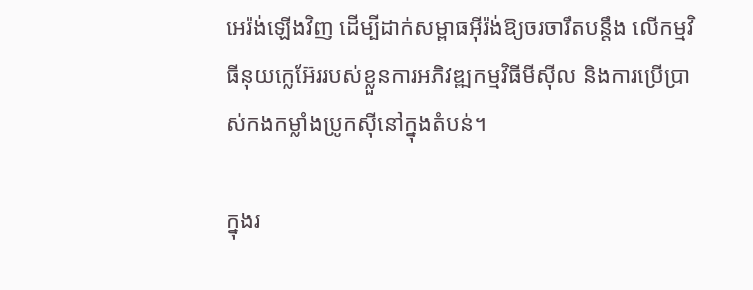អេរ៉ង់ឡើងវិញ ដើម្បីដាក់សម្ពាធអ៊ីរ៉ង់ឱ្យចរចារឹតបន្តឹង លើកម្មវិធីនុយក្លេអ៊ែររបស់ខ្លួនការអភិវឌ្ឍកម្មវិធីមីស៊ីល និងការប្រើប្រាស់កងកម្លាំងប្រូកស៊ីនៅក្នុងតំបន់។

ក្នុងរ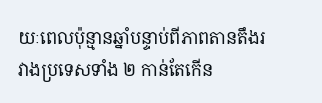យៈពេលប៉ុន្មានឆ្នាំបន្ទាប់ពីភាពតានតឹងរវាងប្រទេសទាំង ២ កាន់តែកើន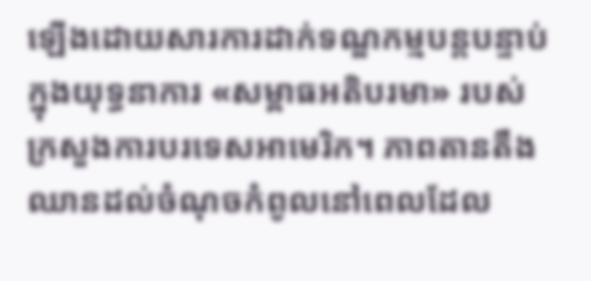ឡើងដោយសារការដាក់ទណ្ឌកម្មបន្តបន្ទាប់ក្នុងយុទ្ធនាការ «សម្ពាធអតិបរមា» របស់ក្រសួងការបរទេសអាមេរិក។ ភាពតានតឹងឈានដល់ចំណុចកំពូលនៅពេលដែល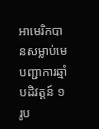អាមេរិកបានសម្លាប់មេបញ្ជាការឆ្មាំបដិវត្តន៍ ១ រូប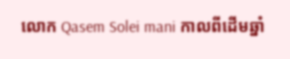លោក Qasem Solei mani កាលពីដើមឆ្នាំ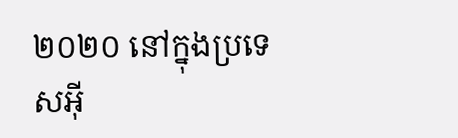២០២០ នៅក្នុងប្រទេសអ៊ី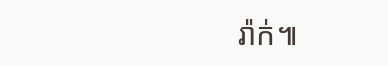រ៉ាក់៕